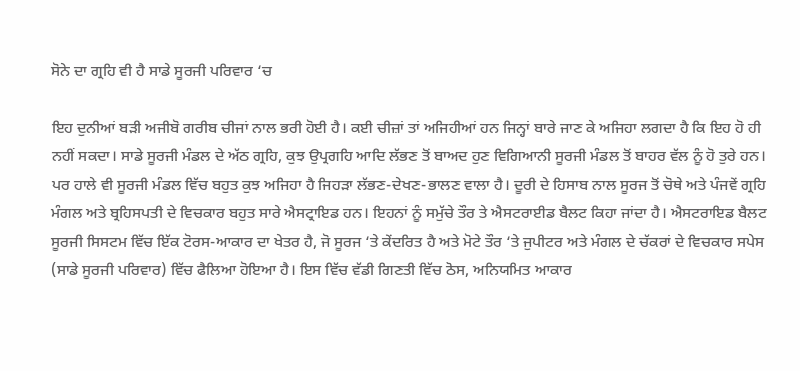ਸੋਨੇ ਦਾ ਗ੍ਰਹਿ ਵੀ ਹੈ ਸਾਡੇ ਸੂਰਜੀ ਪਰਿਵਾਰ ‘ਚ

ਇਹ ਦੁਨੀਆਂ ਬੜੀ ਅਜੀਬੋ ਗਰੀਬ ਚੀਜਾਂ ਨਾਲ ਭਰੀ ਹੋਈ ਹੈ। ਕਈ ਚੀਜ਼ਾਂ ਤਾਂ ਅਜਿਹੀਆਂ ਹਨ ਜਿਨ੍ਹਾਂ ਬਾਰੇ ਜਾਣ ਕੇ ਅਜਿਹਾ ਲਗਦਾ ਹੈ ਕਿ ਇਹ ਹੋ ਹੀ ਨਹੀਂ ਸਕਦਾ। ਸਾਡੇ ਸੂਰਜੀ ਮੰਡਲ ਦੇ ਅੱਠ ਗ੍ਰਹਿ, ਕੁਝ ਉਪ੍ਰਗਹਿ ਆਦਿ ਲੱਭਣ ਤੋਂ ਬਾਅਦ ਹੁਣ ਵਿਗਿਆਨੀ ਸੂਰਜੀ ਮੰਡਲ ਤੋਂ ਬਾਹਰ ਵੱਲ ਨੂੰ ਹੋ ਤੁਰੇ ਹਨ। ਪਰ ਹਾਲੇ ਵੀ ਸੂਰਜੀ ਮੰਡਲ ਵਿੱਚ ਬਹੁਤ ਕੁਝ ਅਜਿਹਾ ਹੈ ਜਿਹੜਾ ਲੱਭਣ-ਦੇਖਣ-ਭਾਲਣ ਵਾਲਾ ਹੈ। ਦੂਰੀ ਦੇ ਹਿਸਾਬ ਨਾਲ ਸੂਰਜ ਤੋਂ ਚੋਥੇ ਅਤੇ ਪੰਜਵੇਂ ਗ੍ਰਹਿ ਮੰਗਲ ਅਤੇ ਬ੍ਰਹਿਸਪਤੀ ਦੇ ਵਿਚਕਾਰ ਬਹੁਤ ਸਾਰੇ ਐਸਟ੍ਰਾਇਡ ਹਨ। ਇਹਨਾਂ ਨੂੰ ਸਮੁੱਚੇ ਤੌਰ ਤੇ ਐਸਟਰਾਈਡ ਬੈਲਟ ਕਿਹਾ ਜਾਂਦਾ ਹੈ। ਐਸਟਰਾਇਡ ਬੈਲਟ ਸੂਰਜੀ ਸਿਸਟਮ ਵਿੱਚ ਇੱਕ ਟੋਰਸ-ਆਕਾਰ ਦਾ ਖੇਤਰ ਹੈ, ਜੋ ਸੂਰਜ ‘ਤੇ ਕੇਂਦਰਿਤ ਹੈ ਅਤੇ ਮੋਟੇ ਤੌਰ ‘ਤੇ ਜੁਪੀਟਰ ਅਤੇ ਮੰਗਲ ਦੇ ਚੱਕਰਾਂ ਦੇ ਵਿਚਕਾਰ ਸਪੇਸ (ਸਾਡੇ ਸੂਰਜੀ ਪਰਿਵਾਰ) ਵਿੱਚ ਫੈਲਿਆ ਹੋਇਆ ਹੈ। ਇਸ ਵਿੱਚ ਵੱਡੀ ਗਿਣਤੀ ਵਿੱਚ ਠੋਸ, ਅਨਿਯਮਿਤ ਆਕਾਰ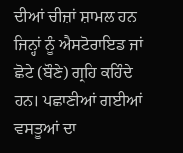ਦੀਆਂ ਚੀਜ਼ਾਂ ਸ਼ਾਮਲ ਹਨ ਜਿਨ੍ਹਾਂ ਨੂੰ ਐਸਟੋਰਾਇਡ ਜਾਂ ਛੋਟੇ (ਬੌਣੇ) ਗ੍ਰਹਿ ਕਹਿੰਦੇ ਹਨ। ਪਛਾਣੀਆਂ ਗਈਆਂ ਵਸਤੂਆਂ ਦਾ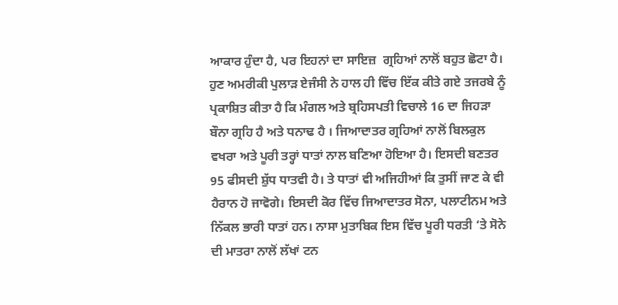ਆਕਾਰ ਹੁੰਦਾ ਹੈ, ਪਰ ਇਹਨਾਂ ਦਾ ਸਾਇਜ਼  ਗ੍ਰਹਿਆਂ ਨਾਲੋਂ ਬਹੁਤ ਛੋਟਾ ਹੈ। ਹੁਣ ਅਮਰੀਕੀ ਪੁਲਾੜ ਏਜੰਸੀ ਨੇ ਹਾਲ ਹੀ ਵਿੱਚ ਇੱਕ ਕੀਤੇ ਗਏ ਤਜਰਬੇ ਨੂੰ ਪ੍ਰਕਾਸ਼ਿਤ ਕੀਤਾ ਹੈ ਕਿ ਮੰਗਲ ਅਤੇ ਬ੍ਰਹਿਸਪਤੀ ਵਿਚਾਲੇ 16 ਦਾ ਜਿਹੜਾ ਬੌਨਾ ਗ੍ਰਹਿ ਹੈ ਅਤੇ ਧਨਾਢ ਹੈ । ਜਿਆਦਾਤਰ ਗ੍ਰਹਿਆਂ ਨਾਲੋਂ ਬਿਲਕੁਲ ਵਖਰਾ ਅਤੇ ਪੂਰੀ ਤਰ੍ਹਾਂ ਧਾਤਾਂ ਨਾਲ ਬਣਿਆ ਹੋਇਆ ਹੈ। ਇਸਦੀ ਬਣਤਰ  95 ਫੀਸਦੀ ਸ਼ੁੱਧ ਧਾਤਵੀ ਹੈ। ਤੇ ਧਾਤਾਂ ਵੀ ਅਜਿਹੀਆਂ ਕਿ ਤੁਸੀਂ ਜਾਣ ਕੇ ਵੀ ਹੈਰਾਨ ਹੋ ਜਾਵੋਗੇ। ਇਸਦੀ ਕੋਰ ਵਿੱਚ ਜਿਆਦਾਤਰ ਸੋਨਾ, ਪਲਾਟੀਨਮ ਅਤੇ ਨਿੱਕਲ ਭਾਰੀ ਧਾਤਾਂ ਹਨ। ਨਾਸਾ ਮੁਤਾਬਿਕ ਇਸ ਵਿੱਚ ਪੂਰੀ ਧਰਤੀ ‘ਤੇ ਸੋਨੇ ਦੀ ਮਾਤਰਾ ਨਾਲੋਂ ਲੱਖਾਂ ਟਨ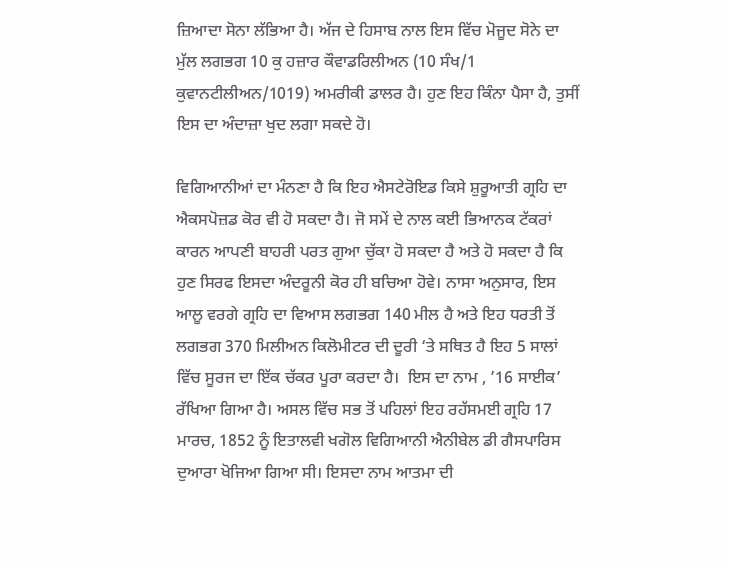ਜ਼ਿਆਦਾ ਸੋਨਾ ਲੱਭਿਆ ਹੈ। ਅੱਜ ਦੇ ਹਿਸਾਬ ਨਾਲ ਇਸ ਵਿੱਚ ਮੋਜੂਦ ਸੋਨੇ ਦਾ ਮੁੱਲ ਲਗਭਗ 10 ਕੁ ਹਜ਼ਾਰ ਕੌਵਾਡਰਿਲੀਅਨ (10 ਸੰਖ/1 ਕੁਵਾਨਟੀਲੀਅਨ/1019) ਅਮਰੀਕੀ ਡਾਲਰ ਹੈ। ਹੁਣ ਇਹ ਕਿੰਨਾ ਪੈਸਾ ਹੈ, ਤੁਸੀਂ ਇਸ ਦਾ ਅੰਦਾਜ਼ਾ ਖੁਦ ਲਗਾ ਸਕਦੇ ਹੋ।

ਵਿਗਿਆਨੀਆਂ ਦਾ ਮੰਨਣਾ ਹੈ ਕਿ ਇਹ ਐਸਟੇਰੋਇਡ ਕਿਸੇ ਸ਼ੁਰੂਆਤੀ ਗ੍ਰਹਿ ਦਾ ਐਕਸਪੋਜ਼ਡ ਕੋਰ ਵੀ ਹੋ ਸਕਦਾ ਹੈ। ਜੋ ਸਮੇਂ ਦੇ ਨਾਲ ਕਈ ਭਿਆਨਕ ਟੱਕਰਾਂ ਕਾਰਨ ਆਪਣੀ ਬਾਹਰੀ ਪਰਤ ਗੁਆ ਚੁੱਕਾ ਹੋ ਸਕਦਾ ਹੈ ਅਤੇ ਹੋ ਸਕਦਾ ਹੈ ਕਿ ਹੁਣ ਸਿਰਫ ਇਸਦਾ ਅੰਦਰੂਨੀ ਕੋਰ ਹੀ ਬਚਿਆ ਹੋਵੇ। ਨਾਸਾ ਅਨੁਸਾਰ, ਇਸ ਆਲੂ ਵਰਗੇ ਗ੍ਰਹਿ ਦਾ ਵਿਆਸ ਲਗਭਗ 140 ਮੀਲ ਹੈ ਅਤੇ ਇਹ ਧਰਤੀ ਤੋਂ ਲਗਭਗ 370 ਮਿਲੀਅਨ ਕਿਲੋਮੀਟਰ ਦੀ ਦੂਰੀ ‘ਤੇ ਸਥਿਤ ਹੈ ਇਹ 5 ਸਾਲਾਂ ਵਿੱਚ ਸੂਰਜ ਦਾ ਇੱਕ ਚੱਕਰ ਪੂਰਾ ਕਰਦਾ ਹੈ।  ਇਸ ਦਾ ਨਾਮ , ’16 ਸਾਈਕ’ ਰੱਖਿਆ ਗਿਆ ਹੈ। ਅਸਲ ਵਿੱਚ ਸਭ ਤੋਂ ਪਹਿਲਾਂ ਇਹ ਰਹੱਸਮਈ ਗ੍ਰਹਿ 17 ਮਾਰਚ, 1852 ਨੂੰ ਇਤਾਲਵੀ ਖਗੋਲ ਵਿਗਿਆਨੀ ਐਨੀਬੇਲ ਡੀ ਗੈਸਪਾਰਿਸ ਦੁਆਰਾ ਖੋਜਿਆ ਗਿਆ ਸੀ। ਇਸਦਾ ਨਾਮ ਆਤਮਾ ਦੀ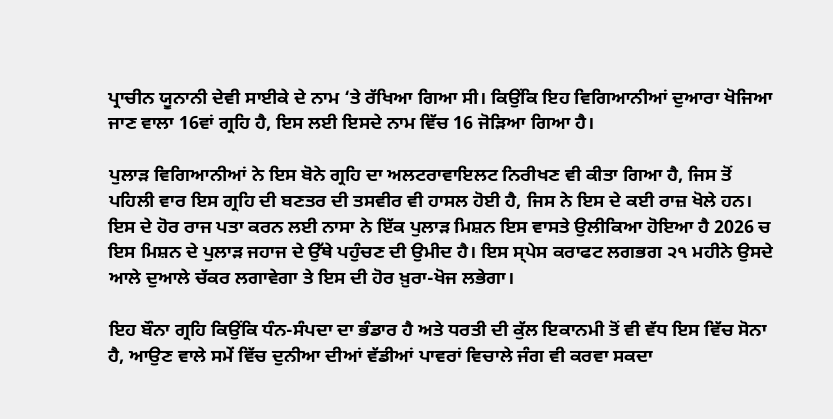ਪ੍ਰਾਚੀਨ ਯੂਨਾਨੀ ਦੇਵੀ ਸਾਈਕੇ ਦੇ ਨਾਮ ‘ਤੇ ਰੱਖਿਆ ਗਿਆ ਸੀ। ਕਿਉਂਕਿ ਇਹ ਵਿਗਿਆਨੀਆਂ ਦੁਆਰਾ ਖੋਜਿਆ ਜਾਣ ਵਾਲਾ 16ਵਾਂ ਗ੍ਰਹਿ ਹੈ, ਇਸ ਲਈ ਇਸਦੇ ਨਾਮ ਵਿੱਚ 16 ਜੋੜਿਆ ਗਿਆ ਹੈ।

ਪੁਲਾੜ ਵਿਗਿਆਨੀਆਂ ਨੇ ਇਸ ਬੋਨੇ ਗ੍ਰਹਿ ਦਾ ਅਲਟਰਾਵਾਇਲਟ ਨਿਰੀਖਣ ਵੀ ਕੀਤਾ ਗਿਆ ਹੈ, ਜਿਸ ਤੋਂ ਪਹਿਲੀ ਵਾਰ ਇਸ ਗ੍ਰਹਿ ਦੀ ਬਣਤਰ ਦੀ ਤਸਵੀਰ ਵੀ ਹਾਸਲ ਹੋਈ ਹੈ, ਜਿਸ ਨੇ ਇਸ ਦੇ ਕਈ ਰਾਜ਼ ਖੋਲੇ ਹਨ। ਇਸ ਦੇ ਹੋਰ ਰਾਜ ਪਤਾ ਕਰਨ ਲਈ ਨਾਸਾ ਨੇ ਇੱਕ ਪੁਲਾੜ ਮਿਸ਼ਨ ਇਸ ਵਾਸਤੇ ਉਲੀਕਿਆ ਹੋਇਆ ਹੈ 2026 ਚ ਇਸ ਮਿਸ਼ਨ ਦੇ ਪੁਲਾੜ ਜਹਾਜ ਦੇ ਉੱਥੇ ਪਹੁੰਚਣ ਦੀ ਉਮੀਦ ਹੈ। ਇਸ ਸ੍ਪੇਸ ਕਰਾਫਟ ਲਗਭਗ ੨੧ ਮਹੀਨੇ ਉਸਦੇ ਆਲੇ ਦੁਆਲੇ ਚੱਕਰ ਲਗਾਵੇਗਾ ਤੇ ਇਸ ਦੀ ਹੋਰ ਖ਼ੁਰਾ-ਖੋਜ ਲਭੇਗਾ।

ਇਹ ਬੌਨਾ ਗ੍ਰਹਿ ਕਿਉਂਕਿ ਧੰਨ-ਸੰਪਦਾ ਦਾ ਭੰਡਾਰ ਹੈ ਅਤੇ ਧਰਤੀ ਦੀ ਕੁੱਲ ਇਕਾਨਮੀ ਤੋਂ ਵੀ ਵੱਧ ਇਸ ਵਿੱਚ ਸੋਨਾ ਹੈ, ਆਉਣ ਵਾਲੇ ਸਮੇਂ ਵਿੱਚ ਦੁਨੀਆ ਦੀਆਂ ਵੱਡੀਆਂ ਪਾਵਰਾਂ ਵਿਚਾਲੇ ਜੰਗ ਵੀ ਕਰਵਾ ਸਕਦਾ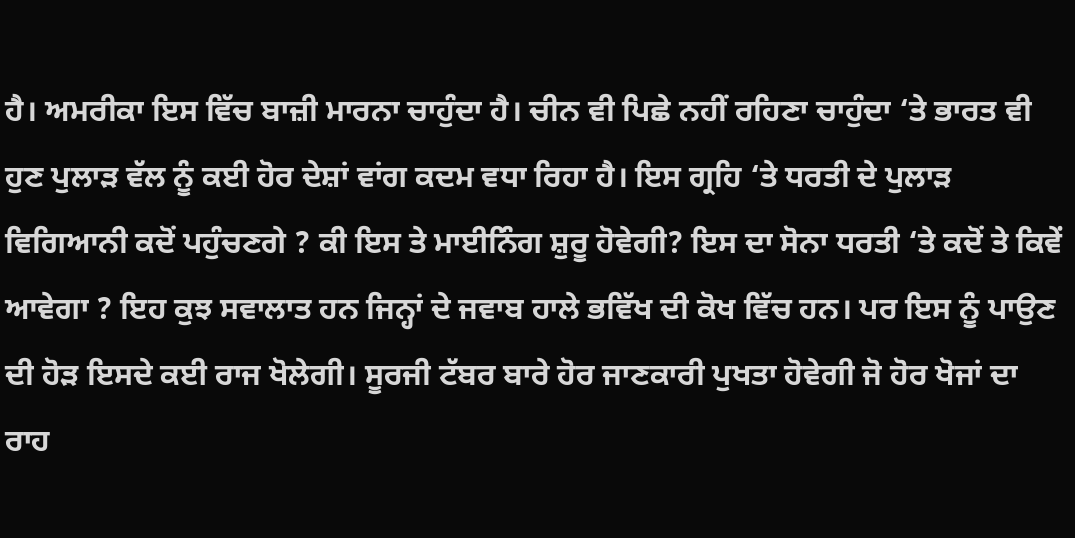ਹੈ। ਅਮਰੀਕਾ ਇਸ ਵਿੱਚ ਬਾਜ਼ੀ ਮਾਰਨਾ ਚਾਹੁੰਦਾ ਹੈ। ਚੀਨ ਵੀ ਪਿਛੇ ਨਹੀਂ ਰਹਿਣਾ ਚਾਹੁੰਦਾ ‘ਤੇ ਭਾਰਤ ਵੀ ਹੁਣ ਪੁਲਾੜ ਵੱਲ ਨੂੰ ਕਈ ਹੋਰ ਦੇਸ਼ਾਂ ਵਾਂਗ ਕਦਮ ਵਧਾ ਰਿਹਾ ਹੈ। ਇਸ ਗ੍ਰਹਿ ‘ਤੇ ਧਰਤੀ ਦੇ ਪੁਲਾੜ ਵਿਗਿਆਨੀ ਕਦੋਂ ਪਹੁੰਚਣਗੇ ? ਕੀ ਇਸ ਤੇ ਮਾਈਨਿੰਗ ਸ਼ੁਰੂ ਹੋਵੇਗੀ? ਇਸ ਦਾ ਸੋਨਾ ਧਰਤੀ ‘ਤੇ ਕਦੋਂ ਤੇ ਕਿਵੇਂ ਆਵੇਗਾ ? ਇਹ ਕੁਝ ਸਵਾਲਾਤ ਹਨ ਜਿਨ੍ਹਾਂ ਦੇ ਜਵਾਬ ਹਾਲੇ ਭਵਿੱਖ ਦੀ ਕੋਖ ਵਿੱਚ ਹਨ। ਪਰ ਇਸ ਨੂੰ ਪਾਉਣ ਦੀ ਹੋੜ ਇਸਦੇ ਕਈ ਰਾਜ ਖੋਲੇਗੀ। ਸੂਰਜੀ ਟੱਬਰ ਬਾਰੇ ਹੋਰ ਜਾਣਕਾਰੀ ਪੁਖਤਾ ਹੋਵੇਗੀ ਜੋ ਹੋਰ ਖੋਜਾਂ ਦਾ ਰਾਹ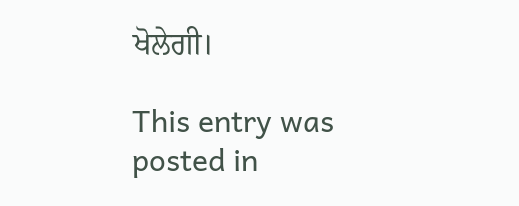ਖੋਲੇਗੀ।

This entry was posted in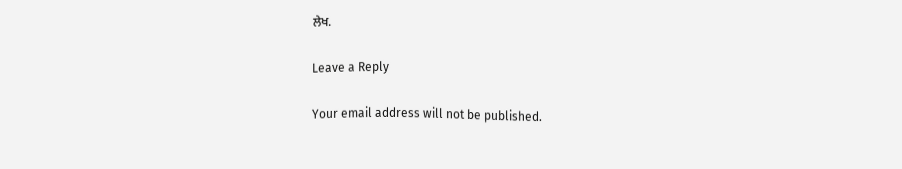ਲੇਖ.

Leave a Reply

Your email address will not be published.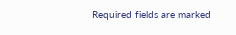Required fields are marked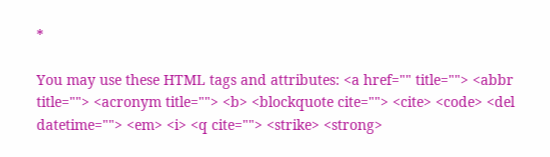*

You may use these HTML tags and attributes: <a href="" title=""> <abbr title=""> <acronym title=""> <b> <blockquote cite=""> <cite> <code> <del datetime=""> <em> <i> <q cite=""> <strike> <strong>